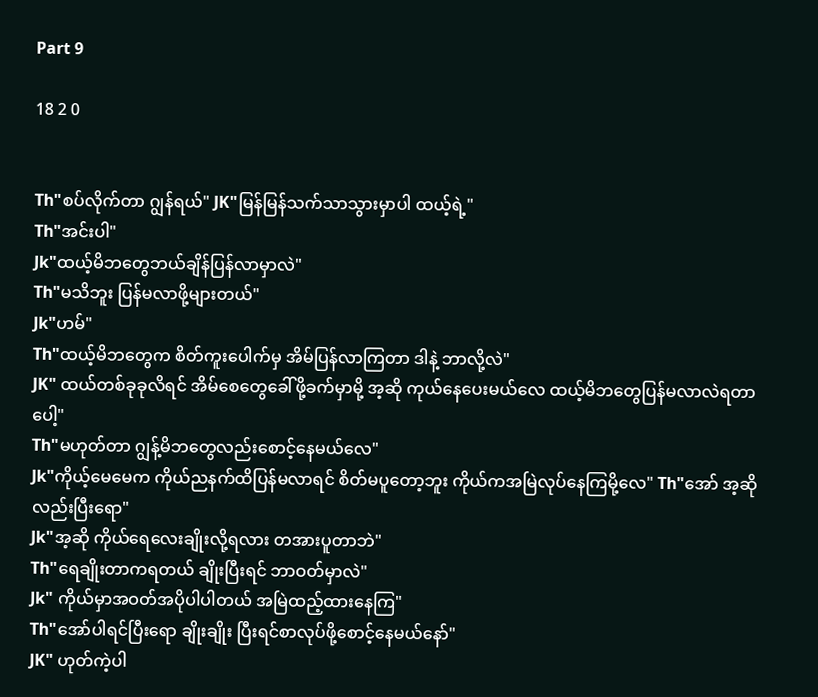Part 9

18 2 0


Th"စပ်လိုက်တာ ဂျွန်ရယ်" JK"မြန်မြန်သက်သာသွားမှာပါ ထယ့်ရဲ့"
Th"အင်းပါ"
Jk"ထယ့်မိဘတွေဘယ်ချိန်ပြန်လာမှာလဲ"
Th"မသိဘူး ပြန်မလာဖို့များတယ်"
Jk"ဟမ်"
Th"ထယ့်မိဘတွေက စိတ်ကူးပေါက်မှ အိမ်ပြန်လာကြတာ ဒါနဲ့ ဘာလို့လဲ"
JK" ထယ်တစ်ခုခုလိရင် အိမ်စေတွေခေါ်ဖို့ခက်မှာမို့ အ့ဆို ကုယ်နေပေးမယ်လေ ထယ့်မိဘတွေပြန်မလာလဲရတာပေါ့"
Th"မဟုတ်တာ ဂျွန့်မိဘတွေလည်းစောင့်နေမယ်လေ"
Jk"ကိုယ့်မေမေက ကိုယ်ညနက်ထိပြန်မလာရင် စိတ်မပူတော့ဘူး ကိုယ်ကအမြဲလုပ်နေကြမို့လေ" Th"အော် အ့ဆိုလည်းပြီးရော"
Jk"အ့ဆို ကိုယ်ရေလေးချိုးလို့ရလား တအားပူတာဘဲ"
Th"ရေချိုးတာကရတယ် ချိုးပြီးရင် ဘာဝတ်မှာလဲ"
Jk" ကိုယ်မှာအဝတ်အပိုပါပါတယ် အမြဲထည့်ထားနေကြ"
Th"အော်ပါရင်ပြီးရော ချိုးချိုး ပြီးရင်စာလုပ်ဖို့စောင့်နေမယ်နော်"
JK" ဟုတ်ကဲ့ပါ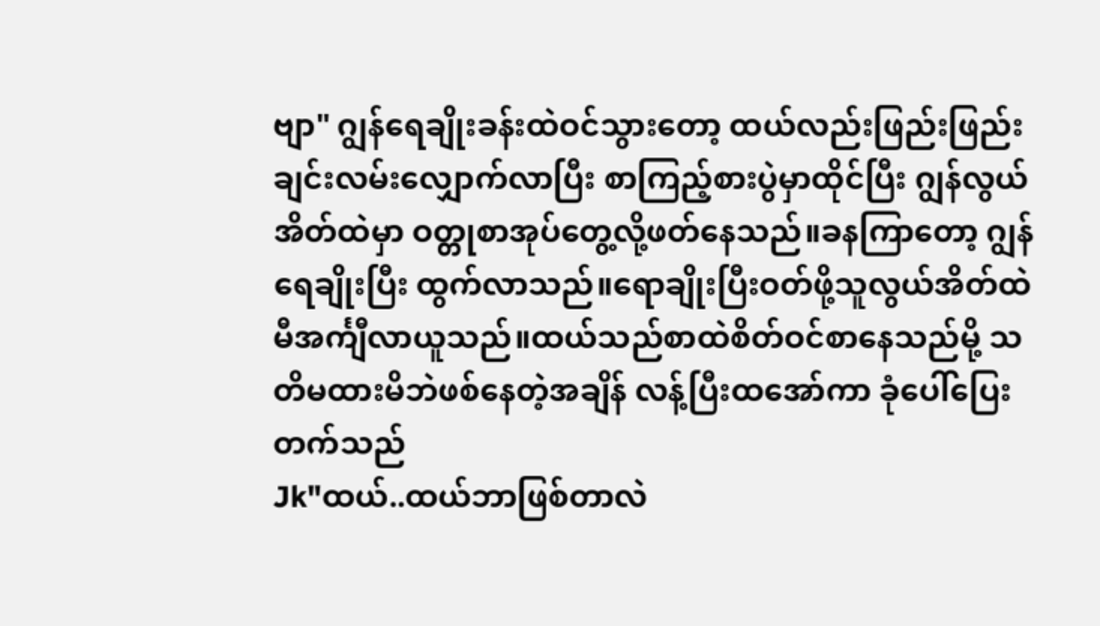ဗျာ" ဂျွန်ရေချိုးခန်းထဲဝင်သွားတော့ ထယ်လည်းဖြည်းဖြည်းချင်းလမ်းလျှောက်လာပြီး စာကြည့်စားပွဲမှာထိုင်ပြီး ဂျွန်လွယ်အိတ်ထဲမှာ ဝတ္တုစာအုပ်တွေ့လို့ဖတ်နေသည်။ခနကြာတော့ ဂျွန်ရေချိုးပြီး ထွက်လာသည်။ရောချိုးပြီးဝတ်ဖို့သူလွယ်အိတ်ထဲမီအင်္ကျီလာယူသည်။ထယ်သည်စာထဲစိတ်ဝင်စာနေသည်မို့ သတိမထားမိဘဲဖစ်နေတဲ့အချိန် လန့်ပြီးထအော်ကာ ခုံပေါ်ပြေးတက်သည်
Jk"ထယ်..ထယ်ဘာဖြစ်တာလဲ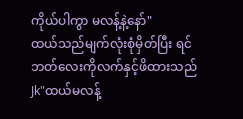ကိုယ်ပါကွာ မလန့်နဲ့နော်"
ထယ်သည်မျက်လုံးစုံမှိတ်ပြီး ရင်ဘတ်လေးကိုလက်နှင့်ဖိထားသည်
Jk"ထယ်မလန့်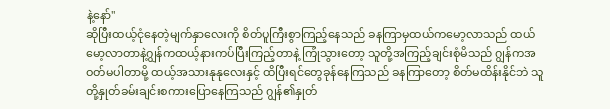နဲ့နော်"
ဆိုပြီးထယ့်ငုံနေတဲ့မျက်နှာလေးကို စိတ်ပူကြီးစွာကြည့်နေသည် ခနကြာမှထယ်ကမော့လာသည် ထယ်မော့လာတာနဲ့ဂျွန်ကထယ့်နားကပ်ပြီးကြည့်တာနဲ့ ကြုံသွားတော့ သူတို့အကြည့်ချင်းစုံမိသည် ဂျွန်ကအဝတ်မပါတာမို့ ထယ့်အသားနုနုလေးနှင့် ထိပြီးရင်တွေခုန်နေကြသည် ခနကြာတော့ စိတ်မထိန်းနိုင်ဘဲ သူတို့နှုတ်ခမ်းချင်းစကားပြောနေကြသည် ဂျွန်၏နှုတ်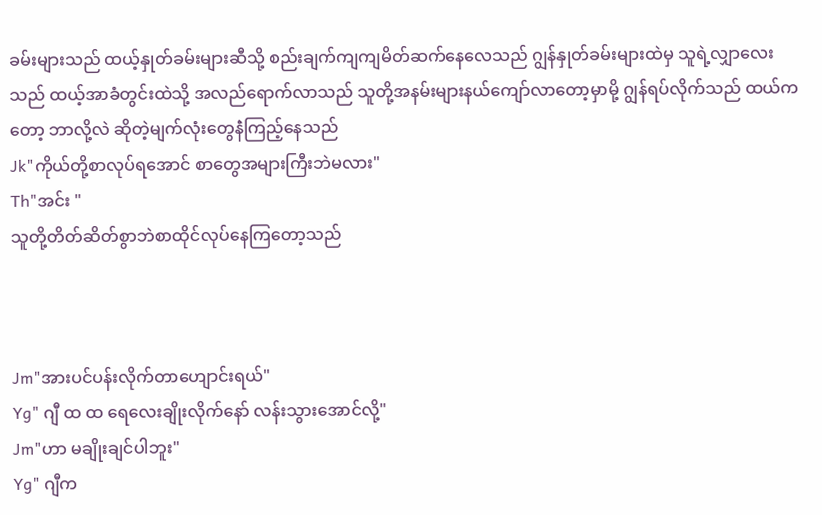ခမ်းများသည် ထယ့်နှုတ်ခမ်းများဆီသို့ စည်းချက်ကျကျမိတ်ဆက်နေလေသည် ဂျွန်နှုတ်ခမ်းများထဲမှ သူရဲ့လျှာလေးသည် ထယ့်အာခံတွင်းထဲသို့ အလည်ရောက်လာသည် သူတို့အနမ်းများနယ်ကျော်လာတော့မှာမို့ ဂျွန်ရပ်လိုက်သည် ထယ်ကတော့ ဘာလို့လဲ ဆိုတဲ့မျက်လုံးတွေနဲံကြည့်နေသည်
Jk"ကိုယ်တို့စာလုပ်ရအောင် စာတွေအများကြီးဘဲမလား"
Th"အင်း "
သူတို့တိတ်ဆိတ်စွာဘဲစာထိုင်လုပ်နေကြတော့သည်



Jm"အားပင်ပန်းလိုက်တာဟျောင်းရယ်"
Yg" ဂျီ ထ ထ ရေလေးချိုးလိုက်နော် လန်းသွားအောင်လို့"
Jm"ဟာ မချိုးချင်ပါဘူး"
Yg" ဂျီက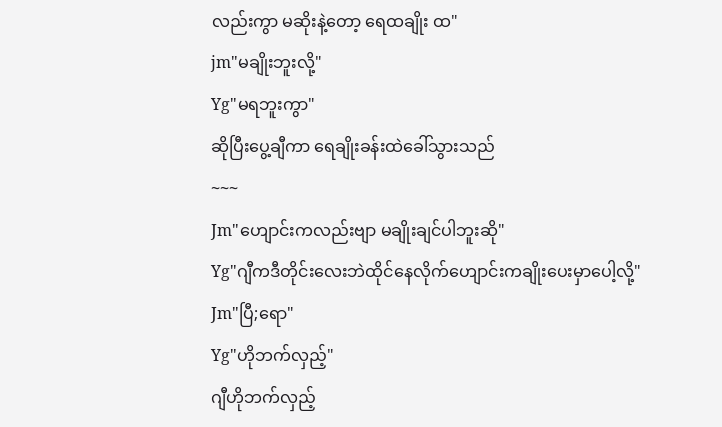လည်းကွာ မဆိုးနဲ့တော့ ရေထချိုး ထ"
jm"မချိုးဘူးလို့"
Yg"မရဘူးကွာ"
ဆိုပြီးပွေ့ချီကာ ရေချိုးခန်းထဲခေါ်သွားသည်
~~~
Jm"ဟျောင်းကလည်းဗျာ မချိုးချင်ပါဘူးဆို"
Yg"ဂျီကဒီတိုင်းလေးဘဲထိုင်နေလိုက်ဟျောင်းကချိုးပေးမှာပေါ့လို့"
Jm"ပြီ;ရော"
Yg"ဟိုဘက်လှည့်"
ဂျီဟိုဘက်လှည့်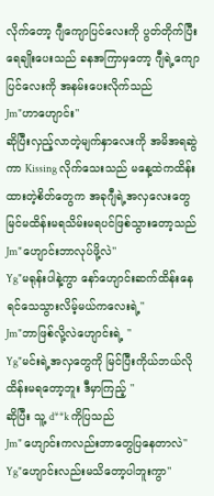လိုက်တော့ ဂျီကျောပြင်လေးကို ပွတ်တိုက်ပြီးရေချိုးပေးသည် ခနအကြာမှတော့ ဂျီရဲ့ကျောပြင်လေးကို အနမ်းပေးလိုက်သည်
Jm"ဟာဟျောင်း"
ဆိုပြီးလှည့်လာတဲ့မျက်နှာလေးကို အမိအရဆွဲကာ Kissing လိုက်သေးသည် မနေ့ထဲကထိန်းထားတဲ့စိတ်တွေက အခုဂျီရဲ့အလှလေးတွေမြင်မထိန်းမရသိမ်းမရပင်ဖြစ်သွားတော့သည်
Jm"ဟျောင်းဘာလုပ်ဖို့လဲ"
Yg"မရုန်းပါနဲ့ကွာ နော်ဟျောင်းဆက်ထိန်းနေရင်သေသွားလိမ့်မယ်ကလေးရဲ့"
Jm"ဘာဖြစ်လို့လဲဟျောင်းရဲ့ "
Yg"မင်းရဲ့အလှတွေကို မြင်ပြီးကိုယ်ဘယ်လိုထိန်းမရတော့ဘူး ဒီမှာကြည့် "
ဆိုပြီး သူ့ d**k ကိုပြသည်
Jm" ဟျောင်းကလည်းဘာတွေပြနေတာလဲ"
Yg"ဟျောင်းလည်းမသိတော့ပါဘူးကွာ"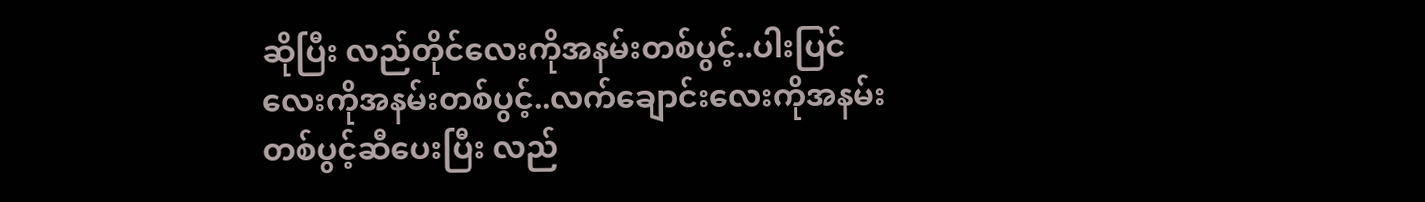ဆိုပြီး လည်တိုင်လေးကိုအနမ်းတစ်ပွင့်..ပါးပြင်လေးကိုအနမ်းတစ်ပွင့်..လက်ချောင်းလေးကိုအနမ်းတစ်ပွင့်ဆီပေးပြီး လည်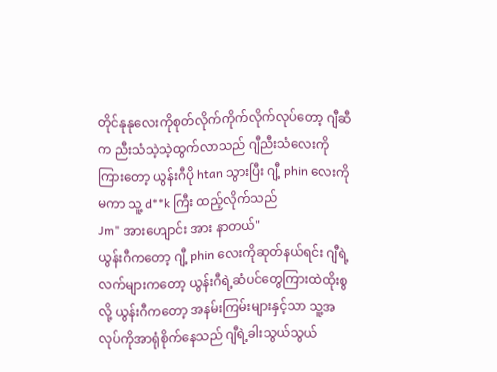တိုင်နုနုလေးကိုစုတ်လိုက်ကိုက်လိုက်လုပ်တော့ ဂျီဆီက ညီးသံသဲ့သဲ့ထွက်လာသည် ဂျီညီးသံလေးကိုကြားတော့ ယွန်းဂီပို htan သွားပြီး ဂျီ့ phin လေးကိုမကာ သူ့ d**k ကြီး ထည့်လိုက်သည်
Jm" အားဟျောင်း အား နာတယ်"
ယွန်းဂီကတော့ ဂျီ့ phin လေးကိုဆုတ်နယ်ရင်း ဂျီရဲ့လက်များကတော့ ယွန်းဂီရဲ့ဆံပင်တွေကြားထဲထိုးစွလို့ ယွန်းဂီကတော့ အနမ်းကြမ်းများနှင့်သာ သူ့အလုပ်ကိုအာရုံစိုက်နေသည် ဂျီရဲ့ခါးသွယ်သွယ်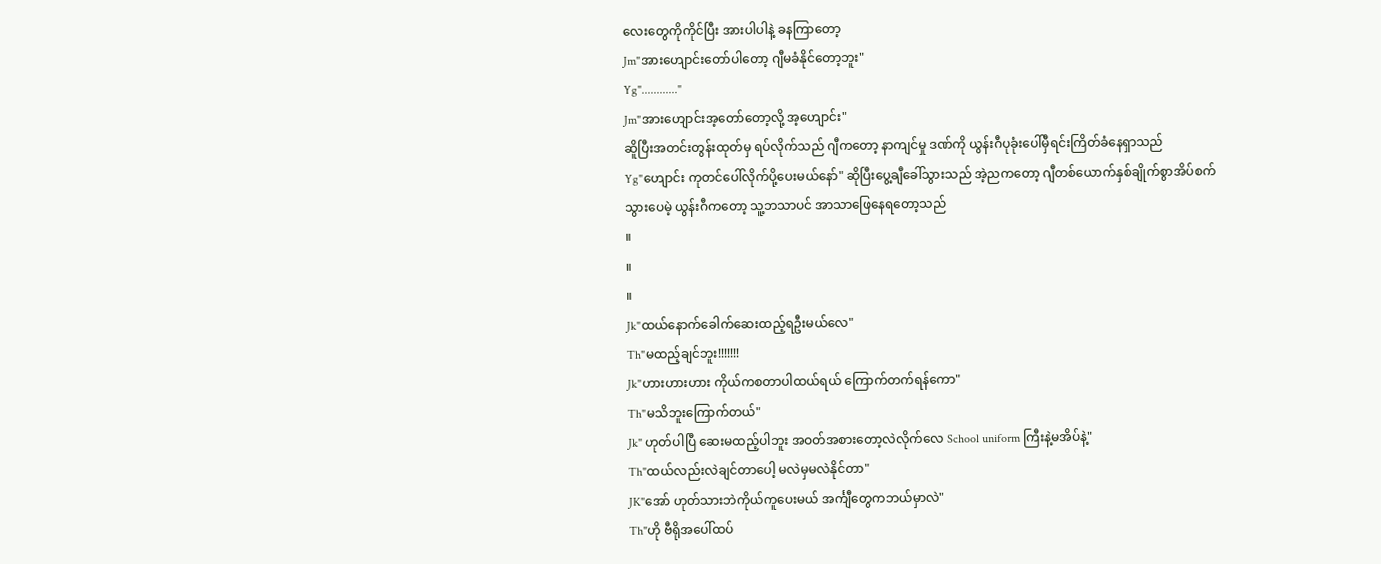လေးတွေကိုကိုင်ပြီး အားပါပါနဲ့ ခနကြာတော့
Jm"အားဟျောင်းတော်ပါတော့ ဂျီမခံနိုင်တော့ဘူး"
Yg"............"
Jm"အားဟျောင်းအ့တော်တော့လို့ အ့ဟျောင်း"
ဆိူပြီးအတင်းတွန်းထုတ်မှ ရပ်လိုက်သည် ဂျီကတော့ နာကျင်မှု ဒဏ်ကို ယွန်းဂီပုခုံးပေါ်မှီရင်းကြိတ်ခံနေရှာသည်
Yg"ဟျောင်း ကုတင်ပေါ်လိုက်ပို့ပေးမယ်နော်" ဆိုပြီးပွေ့ချီခေါ်သွားသည် အဲ့ညကတော့ ဂျီတစ်ယောက်နှစ်ချိုက်စွာအိပ်စက်သွားပေမဲ့ ယွန်းဂီကတော့ သူ့ဘသာပင် အာသာဖြေနေရတော့သည်
။
။
။
Jk"ထယ်နောက်ခေါက်ဆေးထည့်ရဦးမယ်လေ"
Th"မထည့်ချင်ဘူး!!!!!!!
Jk"ဟားဟားဟား ကိုယ်ကစတာပါထယ်ရယ် ကြောက်တက်ရန်ကော"
Th"မသိဘူးကြောက်တယ်"
Jk" ဟုတ်ပါပြီ ဆေးမထည့်ပါဘူး အဝတ်အစားတော့လဲလိုက်လေ School uniform ကြီးနဲ့မအိပ်နဲ့"
Th"ထယ်လည်းလဲချင်တာပေါ့ မလဲမှမလဲနိုင်တာ"
JK"အော် ဟုတ်သားဘဲကိုယ်ကူပေးမယ် အင်္ကျီတွေကဘယ်မှာလဲ"
Th"ဟို ဗီရိုအပေါ်ထပ်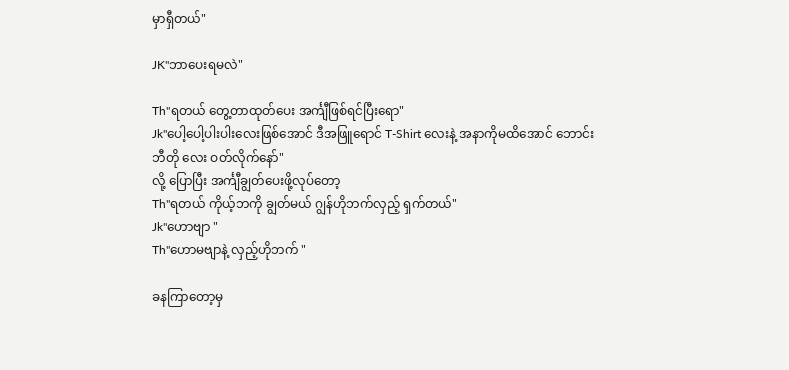မှာရှီတယ်"

JK"ဘာပေးရမလဲ"

Th"ရတယ် တွေ့တာထုတ်ပေး အင်္ကျီဖြစ်ရင်ပြီးရော"
Jk"ပေါ့ပေါ့ပါးပါးလေးဖြစ်အောင် ဒီအဖြူရောင် T-Shirt လေးနဲ့ အနာကိုမထိအောင် ဘောင်းဘီတို လေး ဝတ်လိုက်နော်"
လို့ ပြောပြီး အင်္ကျီချွတ်ပေးဖို့လုပ်တော့
Th"ရတယ် ကိုယ့်ဘကို ချွတ်မယ် ဂျွန်ဟိုဘက်လှည့် ရှက်တယ်"
Jk"ဟောဗျာ "
Th"ဟောမဗျာနဲ့ လှည့်ဟိုဘက် "

ခနကြာတော့မှ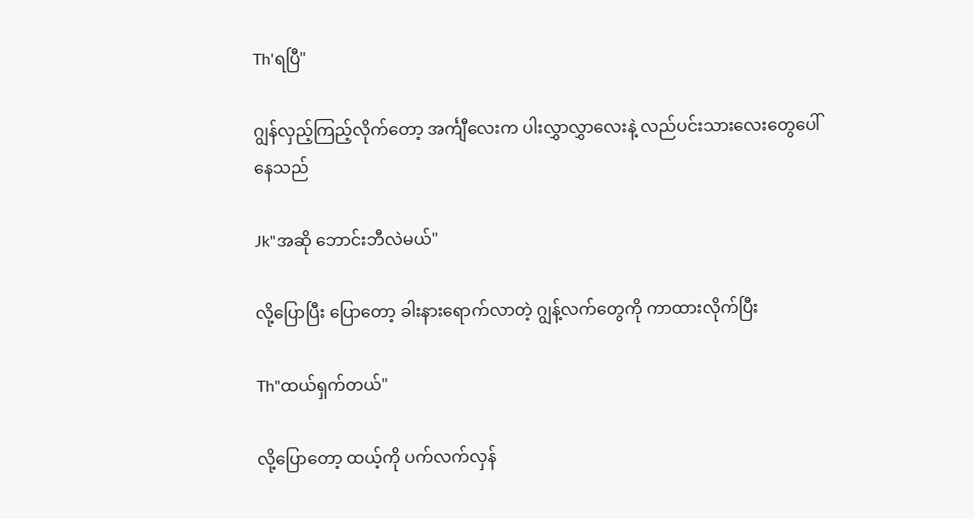Th'ရပြီ"

ဂျွန်လှည့်ကြည့်လိုက်တော့ အင်္ကျီလေးက ပါးလွှာလွှာလေးနဲ့ လည်ပင်းသားလေးတွေပေါ်နေသည်

Jk"အဆို ဘောင်းဘီလဲမယ်"

လို့ပြောပြီး ပြောတော့ ခါးနားရောက်လာတဲ့ ဂျွန့်လက်တွေကို ကာထားလိုက်ပြီး

Th"ထယ်ရှက်တယ်"

လို့ပြောတော့ ထယ့်ကို ပက်လက်လှန်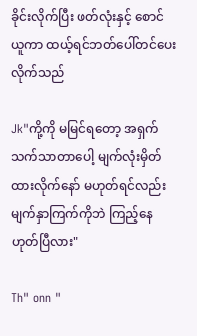ခိုင်းလိုက်ပြီး ဖတ်လုံးနှင့် စောင်ယူကာ ထယ့်ရင်ဘတ်ပေါ်တင်ပေးလိုက်သည်

Jk"ကို့ကို မမြင်ရတော့ အရှက်သက်သာတာပေါ့ မျက်လုံးမှိတ်ထားလိုက်နော် မဟုတ်ရင်လည်း မျက်နှာကြက်ကိုဘဲ ကြည့်နေ ဟုတ်ပြီလား"

Th" onn "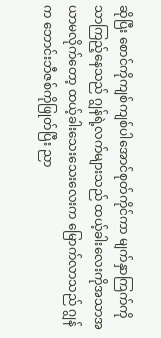ဆိုပြီး စောင်ကိုကျစ်ကျစ်ပါအောင်စုတ်ကိုင်ကာ မျက်နှာကြက်ကိုသာကြည့်နေသည် ဂျွန်ရဲ့လက်များသည် ထယ့်ခါးလေးကိုအသာအယာမလိုက်တော့ ထယ့်ခါးသေးသေးလေးက မြောက်လာသည် ဂျွန်က ဘောင်းဘီဇစ်ကိုဖြုတ်ပြီး ညာ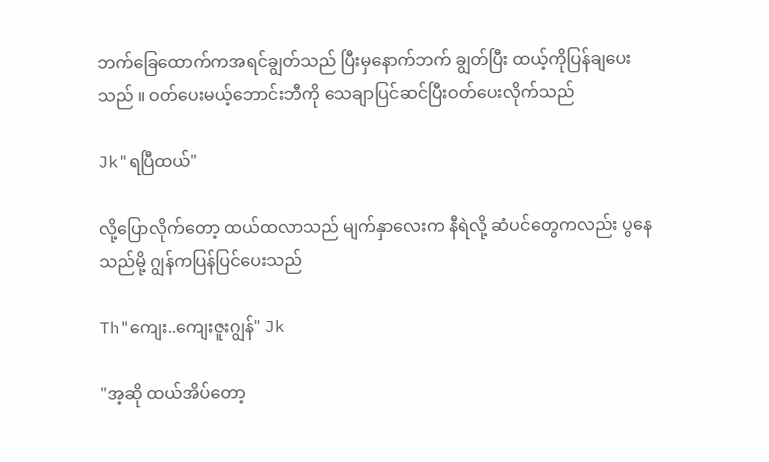ဘက်ခြေထောက်ကအရင်ချွတ်သည် ပြီးမှနောက်ဘက် ချွတ်ပြီး ထယ့်ကိုပြန်ချပေးသည် ။ ဝတ်ပေးမယ့်ဘောင်းဘီကို သေချာပြင်ဆင်ပြီးဝတ်ပေးလိုက်သည်

Jk"ရပြီထယ်"

လို့ပြောလိုက်တော့ ထယ်ထလာသည် မျက်နှာလေးက နီရဲလို့ ဆံပင်တွေကလည်း ပွနေသည်မို့ ဂျွန်ကပြန်ပြင်ပေးသည်

Th"ကျေး..ကျေးဇူးဂျွန်" Jk

"အ့ဆို ထယ်အိပ်တော့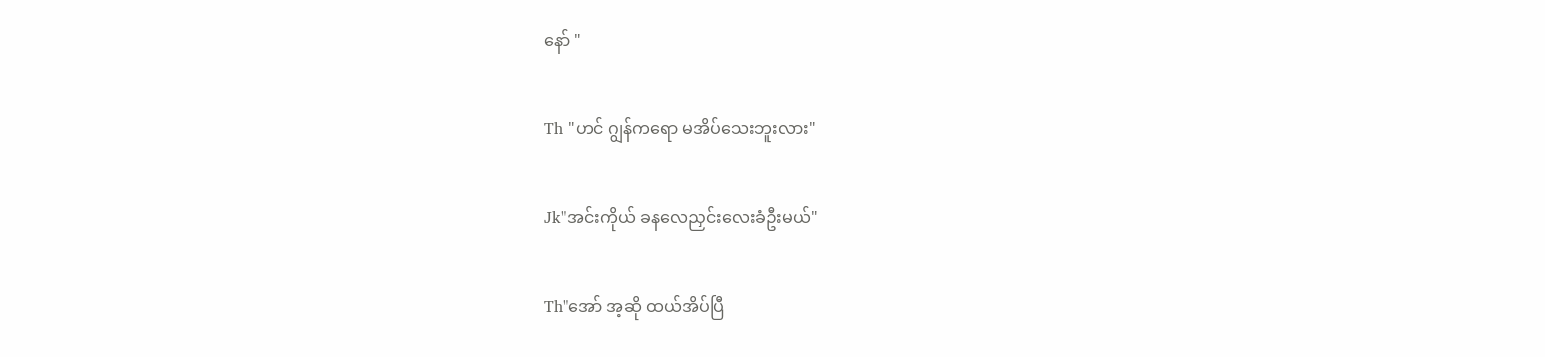နော် "

Th "ဟင် ဂျွန်ကရော မအိပ်သေးဘူးလား"

Jk"အင်းကိုယ် ခနလေညှင်းလေးခံဦးမယ်"

Th"အော် အ့ဆို ထယ်အိပ်ပြီ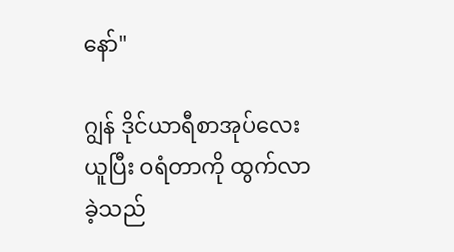နော်"

ဂျွန် ဒိုင်ယာရီစာအုပ်လေးယူပြီး ဝရံတာကို ထွက်လာခဲ့သည်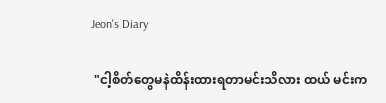Jeon's Diary

 "ငါ့စိတ်တွေမနဲထိန်းထားရတာမင်းသိလား ထယ် မင်းက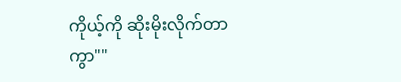ကိုယ့်ကို ဆိုးမိုးလိုက်တာကွာ""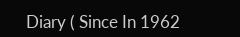Diary ( Since In 1962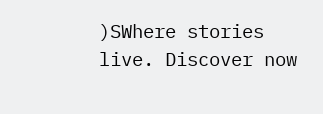)SWhere stories live. Discover now